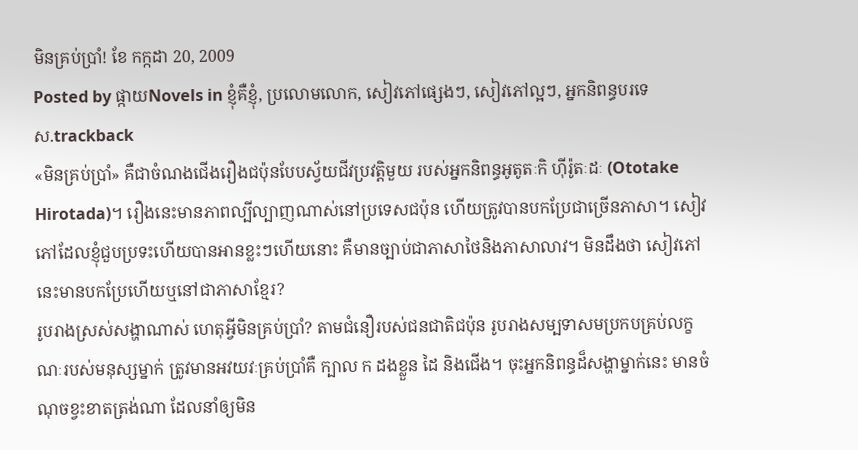មិនគ្រប់ប្រាំ! ខែ កក្កដា 20, 2009
Posted by ផ្កាយNovels in ខ្ញុំគឺខ្ញុំ, ប្រលោមលោក, សៀវភៅផ្សេងៗ, សៀវភៅល្អៗ, អ្នកនិពន្ធបរទេស.trackback
«មិនគ្រប់ប្រាំ» គឺជាចំណងជើងរឿងជប៉ុនបែបស្វ័យជីវប្រវត្តិមួយ របស់អ្នកនិពន្ធអូតូតៈកិ ហ៊ីរ៉ូតៈដៈ (Ototake Hirotada)។ រឿងនេះមានភាពល្បីល្បាញណាស់នៅប្រទេសជប៉ុន ហើយត្រូវបានបកប្រែជាច្រើនភាសា។ សៀវភៅដែលខ្ញុំជួបប្រទះហើយបានអានខ្លះៗហើយនោះ គឺមានច្បាប់ជាភាសាថៃនិងភាសាលាវ។ មិនដឹងថា សៀវភៅនេះមានបកប្រែហើយឬនៅជាភាសាខ្មែរ?
រូបរាងស្រស់សង្ហាណាស់ ហេតុអី្វមិនគ្រប់ប្រាំ? តាមជំនឿរបស់ជនជាតិជប៉ុន រូបរាងសម្បទាសមប្រកបគ្រប់លក្ខណៈរបស់មនុស្សម្នាក់ ត្រូវមានអវយវៈគ្រប់ប្រាំគឺ ក្បាល ក ដងខ្លួន ដៃ និងជើង។ ចុះអ្នកនិពន្ធដ៏សង្ហាម្នាក់នេះ មានចំណុចខ្វះខាតត្រង់ណា ដែលនាំឲ្យមិន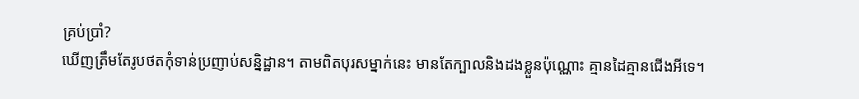គ្រប់ប្រាំ?
ឃើញត្រឹមតែរូបថតកុំទាន់ប្រញាប់សន្និដ្ឋាន។ តាមពិតបុរសម្នាក់នេះ មានតែក្បាលនិងដងខ្លួនប៉ុណ្ណោះ គ្មានដៃគ្មានជើងអីទេ។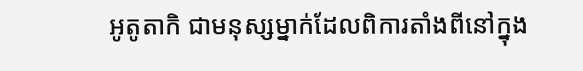អូតូតាកិ ជាមនុស្សម្នាក់ដែលពិការតាំងពីនៅក្នុង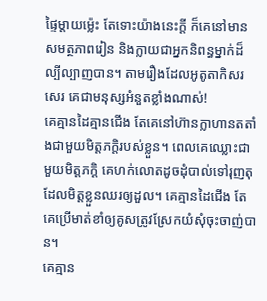ផ្ទៃម្តាយម្ល៉េះ តែទោះយ៉ាងនេះក្តី ក៏គេនៅមានសមត្ថភាពរៀន និងក្លាយជាអ្នកនិពន្ធម្នាក់ដ៏ល្បីល្បាញបាន។ តាមរឿងដែលអូតូតាកិសរសេរ គេជាមនុស្សអំនួតខ្លាំងណាស់!
គេគ្មានដៃគ្មានជើង តែគេនៅហ៊ានក្លាហានតតាំងជាមួយមិត្តភក្តិរបស់ខ្លួន។ ពេលគេឈ្លោះជាមួយមិត្តភក្តិ គេហក់លោតដូចដុំបាល់ទៅរុញតុដែលមិត្តខ្លួនឈរឲ្យដួល។ គេគ្មានដៃជើង តែគេប្រើមាត់ខាំឲ្យគូសត្រូវស្រែកយំសុំចុះចាញ់បាន។
គេគ្មាន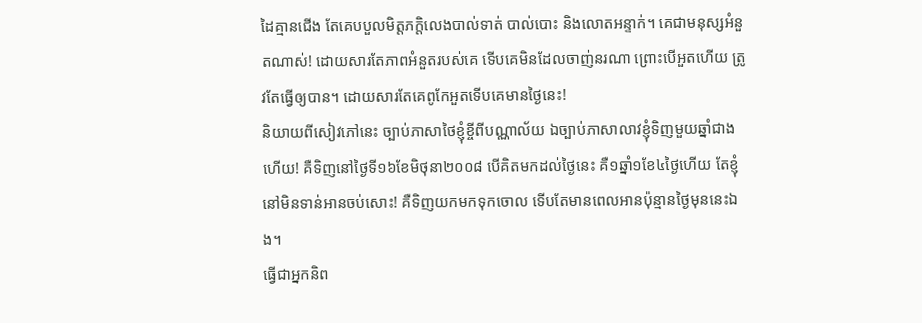ដៃគ្មានជើង តែគេបបួលមិត្តភក្តិលេងបាល់ទាត់ បាល់បោះ និងលោតអន្ទាក់។ គេជាមនុស្សអំនួតណាស់! ដោយសារតែភាពអំនួតរបស់គេ ទើបគេមិនដែលចាញ់នរណា ព្រោះបើអួតហើយ ត្រូវតែធ្វើឲ្យបាន។ ដោយសារតែគេពូកែអួតទើបគេមានថ្ងៃនេះ!
និយាយពីសៀវភៅនេះ ច្បាប់ភាសាថៃខ្ញុំខ្ចីពីបណ្ណាល័យ ឯច្បាប់ភាសាលាវខ្ញុំទិញមួយឆ្នាំជាងហើយ! គឺទិញនៅថ្ងៃទី១៦ខែមិថុនា២០០៨ បើគិតមកដល់ថ្ងៃនេះ គឺ១ឆ្នាំ១ខែ៤ថ្ងៃហើយ តែខ្ញុំនៅមិនទាន់អានចប់សោះ! គឺទិញយកមកទុកចោល ទើបតែមានពេលអានប៉ុន្មានថ្ងៃមុននេះឯង។
ធ្វើជាអ្នកនិព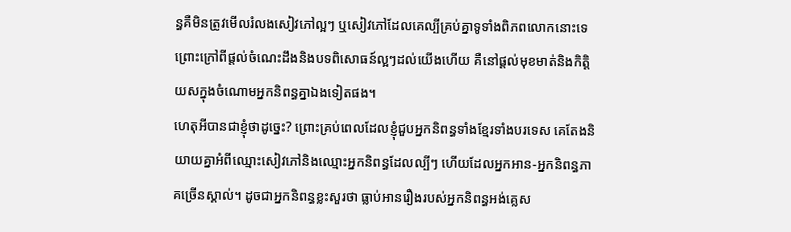ន្ធគឺមិនត្រូវមើលរំលងសៀវភៅល្អៗ ឬសៀវភៅដែលគេល្បីគ្រប់គ្នាទូទាំងពិភពលោកនោះទេ ព្រោះក្រៅពីផ្តល់ចំណេះដឹងនិងបទពិសោធន៍ល្អៗដល់យើងហើយ គឺនៅផ្តល់មុខមាត់និងកិត្តិយសក្នុងចំណោមអ្នកនិពន្ធគ្នាឯងទៀតផង។
ហេតុអីបានជាខ្ញុំថាដូច្នេះ? ព្រោះគ្រប់ពេលដែលខ្ញុំជួបអ្នកនិពន្ធទាំងខ្មែរទាំងបរទេស គេតែងនិយាយគ្នាអំពីឈ្មោះសៀវភៅនិងឈ្មោះអ្នកនិពន្ធដែលល្បីៗ ហើយដែលអ្នកអាន-អ្នកនិពន្ធភាគច្រើនស្គាល់។ ដូចជាអ្នកនិពន្ធខ្លះសួរថា ធ្លាប់អានរឿងរបស់អ្នកនិពន្ធអង់គ្លេស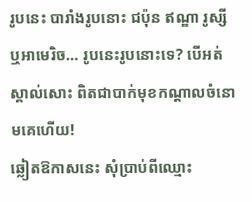រូបនេះ បារាំងរូបនោះ ជប៉ុន ឥណ្ឌា រូស្សី ឬអាមេរិច… រូបនេះរូបនោះទេ? បើអត់ស្គាល់សោះ ពិតជាបាក់មុខកណ្តាលចំនោមគេហើយ!
ឆ្លៀតឱកាសនេះ សុំប្រាប់ពីឈ្មោះ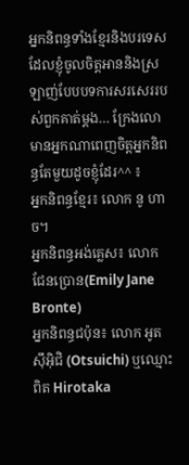អ្នកនិពន្ធទាំងខ្មែរនិងបរទេស ដែលខ្ញុំចូលចិត្តអាននិងស្រឡាញ់បែបបទការសរសេររបស់ពួកគាត់ម្តង… ក្រែងលោមានអ្នកណាពេញចិត្តអ្នកនិពន្ធតែមួយដូចខ្ញុំដែរ^^ ៖
អ្នកនិពន្ធខ្មែរ៖ លោក នូ ហាច។
អ្នកនិពន្ធអង់គ្លេស៖ លោក ជែនប្រោន(Emily Jane Bronte)
អ្នកនិពន្ធជប៉ុន៖ លោក អូតស៊ឹអ៊ិជិ (Otsuichi) ឬឈ្មោះពិត Hirotaka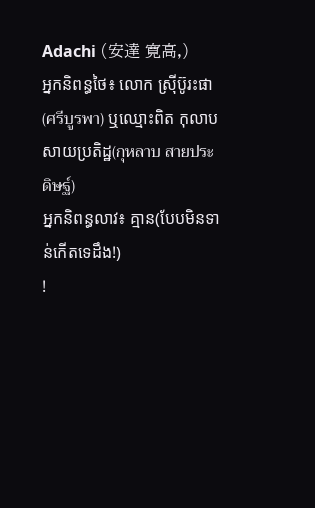Adachi (安達 寛高,)
អ្នកនិពន្ធថៃ៖ លោក ស្រ៊ីប៊ូរះផា(ศรีบูรพา) ឬឈ្មោះពិត កុលាប សាយប្រតិដ្ឋ(กุหลาบ สายประดิษฐ์)
អ្នកនិពន្ធលាវ៖ គ្មាន(បែបមិនទាន់កើតទេដឹង!)
!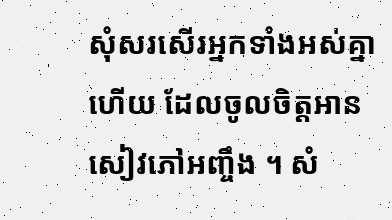សុំសរសើរអ្នកទាំងអស់គ្នាហើយ ដែលចូលចិត្តអានសៀវភៅអញ្ចឹង ។ សំ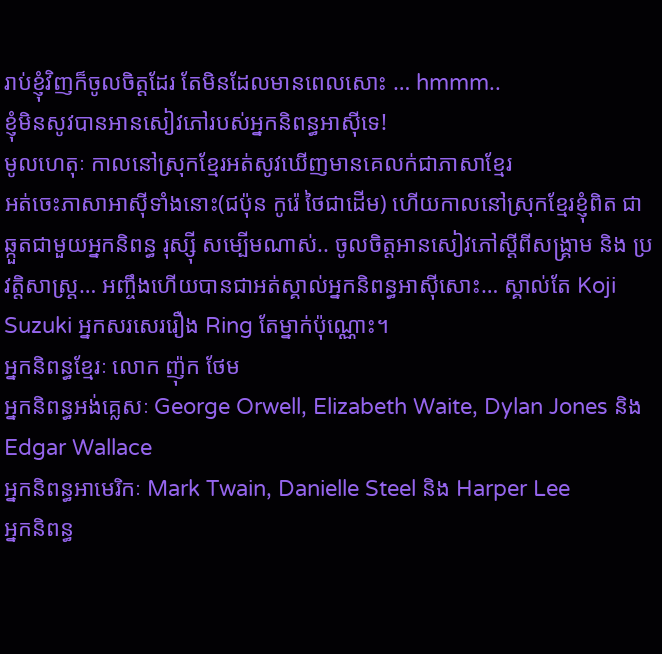រាប់ខ្ញុំវិញក៏ចូលចិត្តដែរ តែមិនដែលមានពេលសោះ … hmmm..
ខ្ញុំមិនសូវបានអានសៀវភៅរបស់អ្នកនិពន្ធអាស៊ីទេ!
មូលហេតុៈ កាលនៅស្រុកខ្មែរអត់សូវឃើញមានគេលក់ជាភាសាខ្មែរ
អត់ចេះភាសាអាស៊ីទាំងនោះ(ជប៉ុន កូរ៉េ ថៃជាដើម) ហើយកាលនៅស្រុកខ្មែរខ្ញុំពិត ជាឆ្កួតជាមួយអ្នកនិពន្ធ រុស្ស៊ី សម្បើមណាស់.. ចូលចិត្តអានសៀវភៅស្តីពីសង្គ្រាម និង ប្រវត្តិសាស្ត្រ… អញ្ចឹងហើយបានជាអត់ស្គាល់អ្នកនិពន្ធអាស៊ីសោះ… ស្គាល់តែ Koji Suzuki អ្នកសរសេររឿង Ring តែម្នាក់ប៉ុណ្ណោះ។
អ្នកនិពន្ធខ្មែរៈ លោក ញ៉ុក ថែម
អ្នកនិពន្ធអង់គ្លេសៈ George Orwell, Elizabeth Waite, Dylan Jones និង Edgar Wallace
អ្នកនិពន្ធអាមេរិកៈ Mark Twain, Danielle Steel និង Harper Lee
អ្នកនិពន្ធ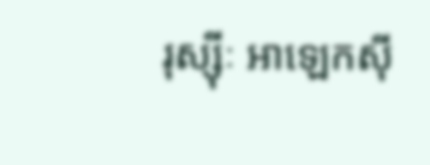រុស្ស៊ីៈ អាឡេកស៊ី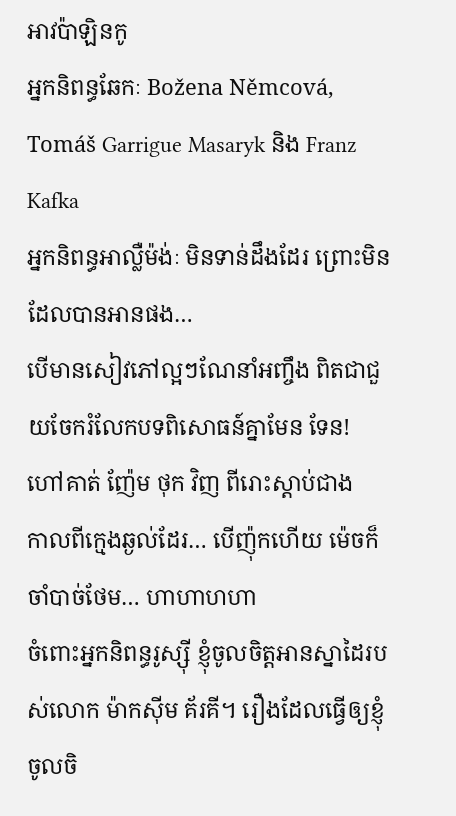អាវប៉ាឡិនកូ
អ្នកនិពន្ធឆែកៈ Božena Němcová, Tomáš Garrigue Masaryk និង Franz Kafka
អ្នកនិពន្ធអាល្លឺម៉ង់ៈ មិនទាន់ដឹងដែរ ព្រោះមិនដែលបានអានផង…
បើមានសៀវភៅល្អៗណែនាំអញ្ចឹង ពិតជាជួយចែករំលែកបទពិសោធន៍គ្នាមែន ទែន!
ហៅគាត់ ញ៉ែម ថុក វិញ ពីរោះស្តាប់ជាង
កាលពីក្មេងឆ្ងល់ដែរ… បើញ៉ុកហើយ ម៉េចក៏ចាំបាច់ថែម… ហាហាហហា
ចំពោះអ្នកនិពន្ធរូស្ស៊ី ខ្ញុំចូលចិត្តអានស្នាដៃរបស់លោក ម៉ាកស៊ីម គ័រគី។ រឿងដែលធ្វើឲ្យខ្ញុំចូលចិ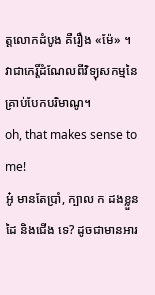ត្តលោកដំបូង គឺរឿង «ម៉ែ» ។
វាជាកេរ្តិ៍ដំណែលពីវិទ្យុសកម្មនៃគ្រាប់បែកបរិមាណូ។
oh, that makes sense to me!
អូ៎ មានតែប្រាំ, ក្បាល ក ដងខ្លួន ដៃ និងជើង ទេ? ដូចជាមានអារ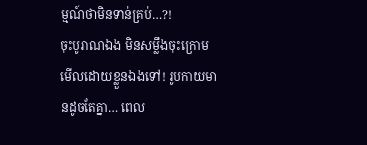ម្មណ៍ថាមិនទាន់គ្រប់…?!
ចុះបូរាណឯង មិនសម្លឹងចុះក្រោមមើលដោយខ្លួនឯងទៅ! រូបកាយមានដូចតែគ្នា… ពេល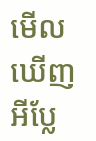មើលឃើញអីប្លែ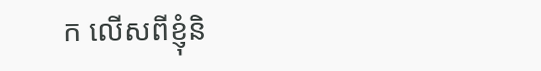ក លើសពីខ្ញុំនិ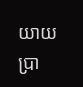យាយប្រា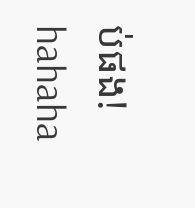ប់ផង!
hahaha